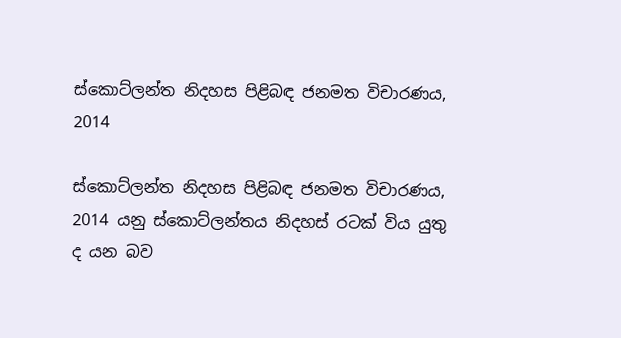ස්කොට්ලන්ත නිදහස පිළිබඳ ජනමත විචාරණය, 2014

ස්කොට්ලන්ත නිදහස පිළිබඳ ජනමත විචාරණය, 2014 යනු ස්කොට්ලන්තය නිදහස් රටක් විය යුතු ද යන බව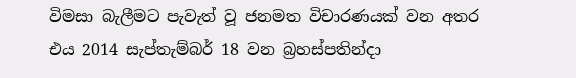විමසා බැලීමට පැවැත් වූ ජනමත විචාරණයක් වන අතර එය 2014 සැප්තැම්බර් 18 වන බ්‍රහස්පතින්දා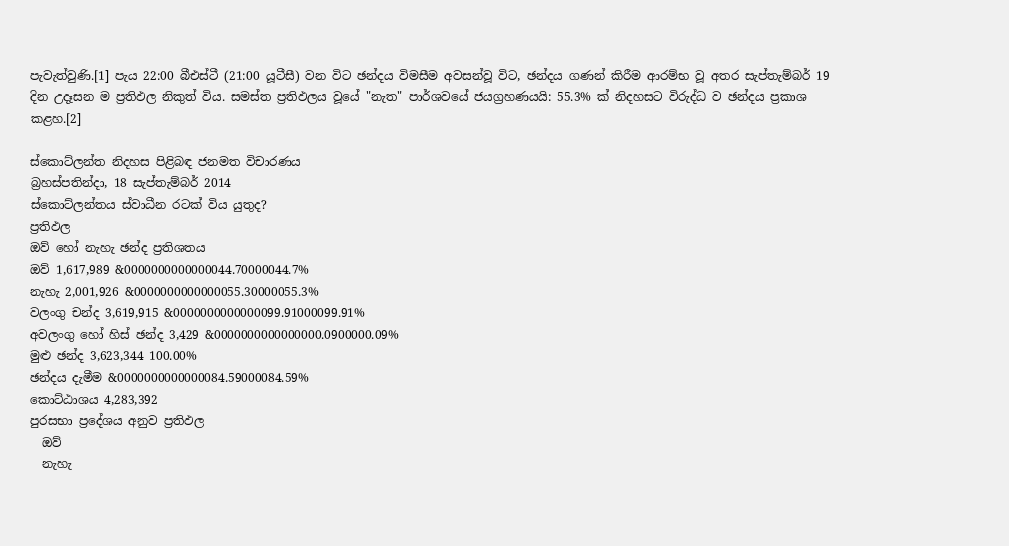පැවැත්වුණි.[1] පැය 22:00 බීඑස්ටී (21:00 යූටීසී) වන විට ඡන්දය විමසීම අවසන්වූ විට, ඡන්දය ගණන් කිරීම ආරම්භ වූ අතර සැප්තැම්බර් 19 දින උදෑසන ම ප්‍රතිඵල නිකුත් විය. සමස්ත ප්‍රතිඵලය වූයේ "නැත" පාර්ශවයේ ජයග්‍රහණයයි: 55.3% ක් නිදහසට විරුද්ධ ව ඡන්දය ප්‍රකාශ කළහ.[2]

ස්කොට්ලන්ත නිදහස පිළිබඳ ජනමත විචාරණය
බ්‍රහස්පතින්දා, 18 සැප්තැම්බර් 2014
ස්කොට්ලන්තය ස්වාධීන රටක් විය යුතුද?
ප්‍රතිඵල
ඔව් හෝ නැහැ ඡන්ද ප්‍රතිශතය
ඔව් 1,617,989 &0000000000000044.70000044.7%
නැහැ 2,001,926 &0000000000000055.30000055.3%
වලංගු චන්ද 3,619,915 &0000000000000099.91000099.91%
අවලංගු හෝ හිස් ඡන්ද 3,429 &0000000000000000.0900000.09%
මුළු ඡන්ද 3,623,344 100.00%
ඡන්දය දැමීම &0000000000000084.59000084.59%
කොට්ඨාශය 4,283,392
පුරසභා ප්‍රදේශය අනුව ප්‍රතිඵල
  ඔව්
  නැහැ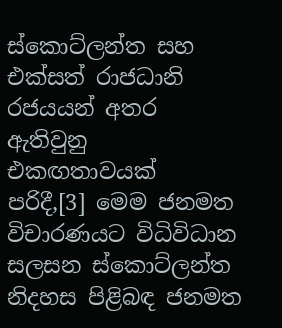ස්කොට්ලන්ත සහ එක්සත් රාජධානි රජයයන් අතර ඇතිවුනු එකඟතාවයක් පරිදී,[3] මෙම ජනමත විචාරණයට විධිවිධාන සලසන ස්කොට්ලන්ත නිදහස පිළිබඳ ජනමත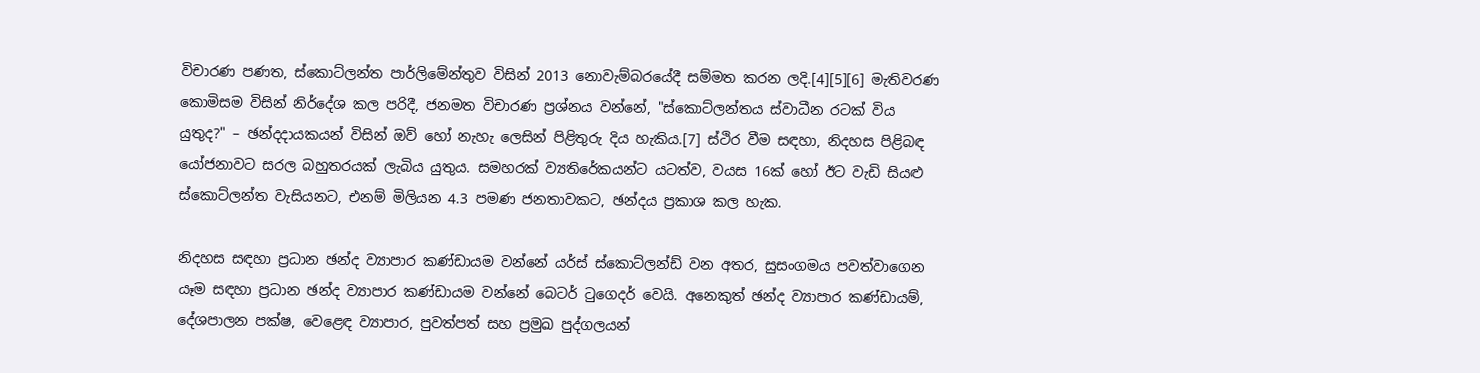විචාරණ පණත, ස්කොට්ලන්ත පාර්ලිමේන්තුව විසින් 2013 නොවැම්බරයේදී සම්මත කරන ලදි.[4][5][6] මැතිවරණ කොමිසම විසින් නිර්දේශ කල පරිදී, ජනමත විචාරණ ප්‍රශ්නය වන්නේ, "ස්කොට්ලන්තය ස්වාධීන රටක් විය යුතුද?" – ඡන්දදායකයන් විසින් ඔව් හෝ නැහැ ලෙසින් පිළිතුරු දිය හැකිය.[7] ස්ථිර වීම සඳහා, නිදහස පිළිබඳ යෝජනාවට සරල බහුතරයක් ලැබිය යුතුය. සමහරක් ව්‍යතිරේකයන්ට යටත්ව, වයස 16ක් හෝ ඊට වැඩි සියළු ස්කොට්ලන්ත වැසියනට, එනම් මිලියන 4.3 පමණ ජනතාවකට, ඡන්දය ප්‍රකාශ කල හැක.

නිදහස සඳහා ප්‍රධාන ඡන්ද ව්‍යාපාර කණ්ඩායම වන්නේ යර්ස් ස්කොට්ලන්ඩ් වන අතර, සුසංගමය පවත්වාගෙන යෑම සඳහා ප්‍රධාන ඡන්ද ව්‍යාපාර කණ්ඩායම වන්නේ බෙටර් ටුගෙදර් වෙයි. අනෙකුත් ඡන්ද ව්‍යාපාර කණ්ඩායම්, දේශපාලන පක්ෂ, වෙළෙඳ ව්‍යාපාර, පුවත්පත් සහ ප්‍රමුඛ පුද්ගලයන්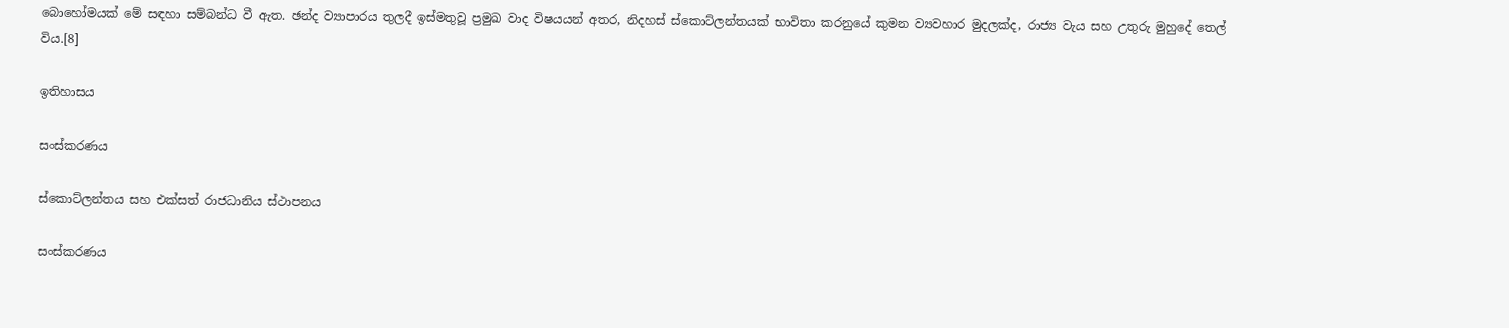බොහෝමයක් මේ සඳහා සම්බන්ධ වී ඇත. ඡන්ද ව්‍යාපාරය තුලදී ඉස්මතුවූ ප්‍රමුඛ වාද විෂයයන් අතර, නිදහස් ස්කොට්ලන්තයක් භාවිතා කරනුයේ කුමන ව්‍යවහාර මුදලක්ද, රාජ්‍ය වැය සහ උතුරු මුහුදේ තෙල් විය.[8]

ඉතිහාසය

සංස්කරණය

ස්කොට්ලන්තය සහ එක්සත් රාජධානිය ස්ථාපනය

සංස්කරණය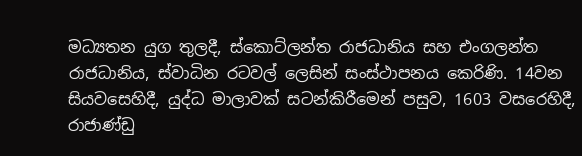මධ්‍යතන යුග තුලදී, ස්කොට්ලන්ත රාජධානිය සහ එංගලන්ත රාජධානිය, ස්වාධින රටවල් ලෙසින් සංස්ථාපනය කෙරිණි. 14වන සියවසෙහිදී, යුද්ධ මාලාවක් සටන්කිරීමෙන් පසුව, 1603 වසරෙහිදී, රාජාණ්ඩු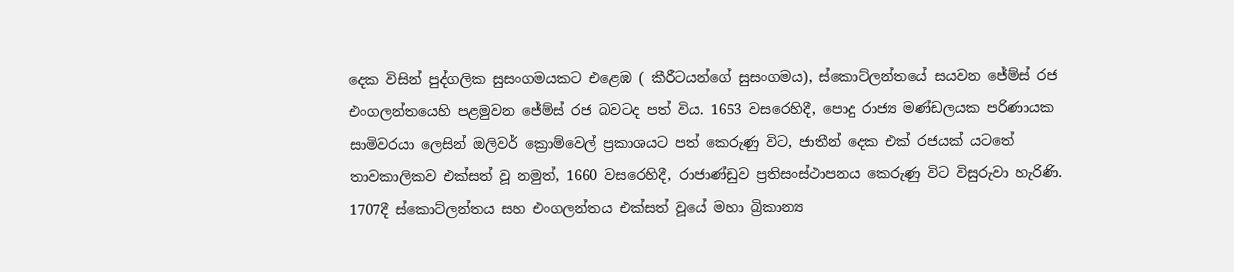දෙක විසින් පුද්ගලික සුසංගමයකට එළෙඹ ( කීරීටයන්ගේ සුසංගමය), ස්කොට්ලන්තයේ සයවන ජේම්ස් රජ එංගලන්තයෙහි පළමුවන ජේම්ස් රජ බවටද පත් විය. 1653 වසරෙහිදී, පොදු රාජ්‍ය මණ්ඩලයක පරිණායක සාමිවරයා ලෙසින් ඔලිවර් ක්‍රොම්වෙල් ප්‍රකාශයට පත් කෙරුණු විට, ජාතීන් දෙක එක් රජයක් යටතේ තාවකාලිකව එක්සත් වූ නමුත්, 1660 වසරෙහිදී, රාජාණ්ඩුව ප්‍රතිසංස්ථාපනය කෙරුණු විට විසුරුවා හැරිණි. 1707දී ස්කොට්ලන්තය සහ එංගලන්තය එක්සත් වූයේ මහා බ්‍රිකාන්‍ය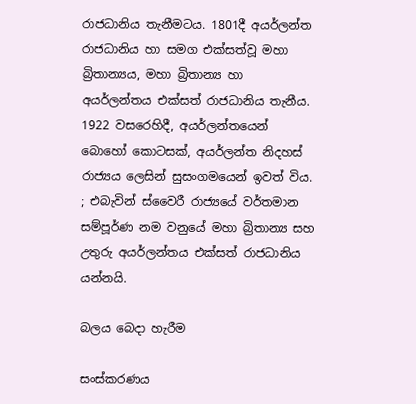රාජධානිය තැනීමටය. 1801දී අයර්ලන්ත රාජධානිය හා සමග එක්සත්වූ මහා බ්‍රිතාන්‍යය, මහා බ්‍රිතාන්‍ය හා අයර්ලන්තය එක්සත් රාජධානිය තැනීය. 1922 වසරෙහිදී, අයර්ලන්තයෙන් බොහෝ කොටසක්, අයර්ලන්ත නිදහස් රාජ්‍යය ලෙසින් සුසංගමයෙන් ඉවත් විය. ; එබැවින් ස්වෛරී රාජ්‍යයේ වර්තමාන සම්පූර්ණ නම වනුයේ මහා බ්‍රිතාන්‍ය සහ උතුරු අයර්ලන්තය එක්සත් රාජධානිය යන්නයි.

බලය බෙදා හැරීම

සංස්කරණය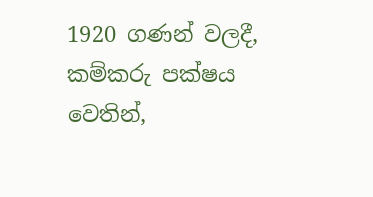1920 ගණන් වලදී, කම්කරු පක්ෂය වෙතින්,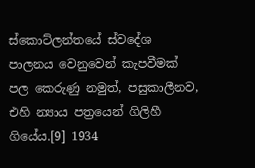ස්කොට්ලන්තයේ ස්වදේශ පාලනය වෙනුවෙන් කැපවීමක් පල කෙරුණු නමුත්, පසුකාලීනව, එහි න්‍යාය පත්‍රයෙන් ගිලිහී ගියේය.[9] 1934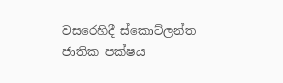වසරෙහිදී ස්කොට්ලන්ත ජාතික පක්ෂය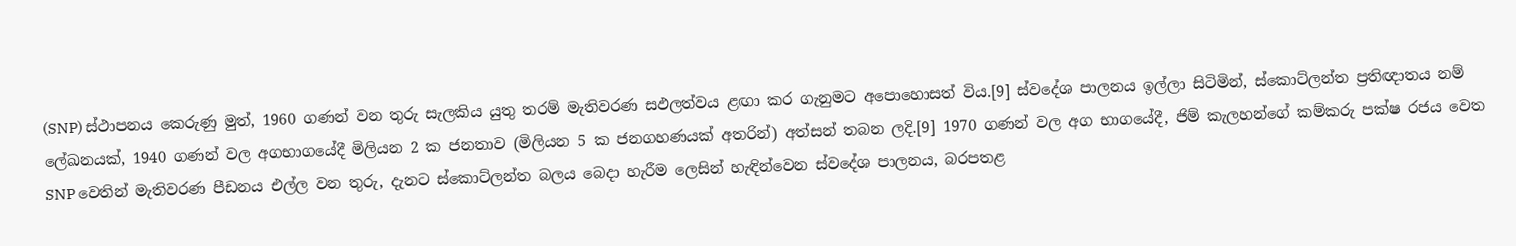(SNP) ස්ථාපනය කෙරුණු මුත්, 1960 ගණන් වන තුරු සැලකිය යුතු තරම් මැතිවරණ සඵලත්වය ළඟා කර ගැනුමට අපොහොසත් විය.[9] ස්වදේශ පාලනය ඉල්ලා සිටිමින්, ස්කොට්ලන්ත ප්‍රතිඥාතය නම් ලේඛනයක්, 1940 ගණන් වල අගභාගයේදී මිලියන 2 ක ජනතාව (මිලියන 5 ක ජනගහණයක් අතරින්) අත්සන් තබන ලදි.[9] 1970 ගණන් වල අග භාගයේදී, ජිම් කැලහන්ගේ කම්කරු පක්ෂ රජය වෙත SNP වෙතින් මැතිවරණ පීඩනය එල්ල වන තුරු, දැනට ස්කොට්ලන්ත බලය බෙදා හැරීම ලෙසින් හැඳින්වෙන ස්වදේශ පාලනය, බරපතළ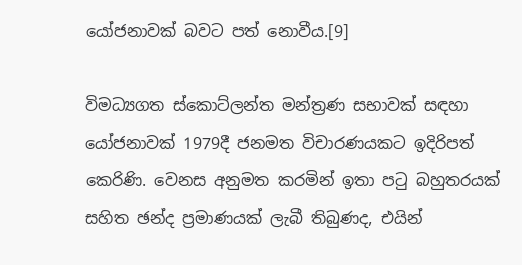යෝජනාවක් බවට පත් නොවීය.[9]

විමධ්‍යගත ස්කොට්ලන්ත මන්ත්‍රණ සභාවක් සඳහා යෝජනාවක් 1979දී ජනමත විචාරණයකට ඉදිරිපත් කෙරිණි. වෙනස අනුමත කරමින් ඉතා පටු බහුතරයක් සහිත ඡන්ද ප්‍රමාණයක් ලැබී තිබුණද, එයින්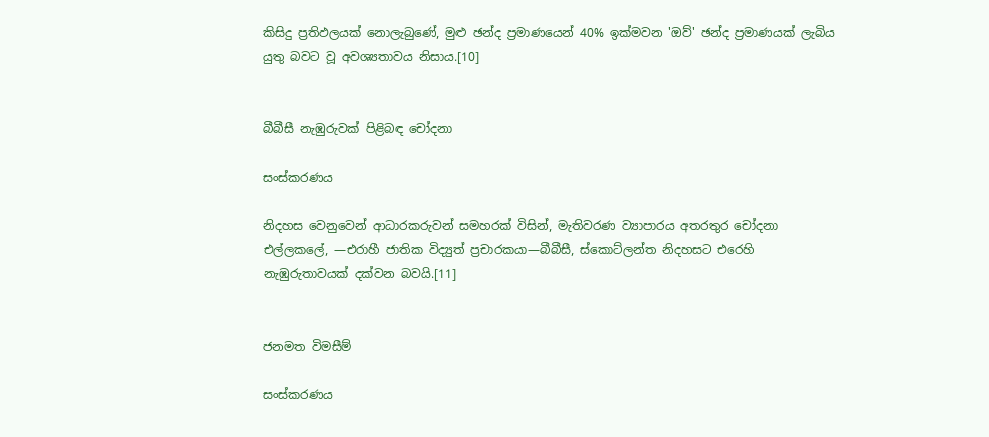කිසිදු ප්‍රතිඵලයක් නොලැබුණේ, මුළු ඡන්ද ප්‍රමාණයෙන් 40% ඉක්මවන 'ඔව්' ඡන්ද ප්‍රමාණයක් ලැබිය යුතු බවට වූ අවශ්‍යතාවය නිසාය.[10]


බීබීසී නැඹුරුවක් පිළිබඳ චෝදනා

සංස්කරණය

නිදහස වෙනුවෙන් ආධාරකරුවන් සමහරක් විසින්, මැතිවරණ ව්‍යාපාරය අතරතුර චෝදනා එල්ලකලේ, —එරාහී ජාතික විද්‍යුත් ප්‍රචාරකයා—බීබීසී, ස්කොට්ලන්ත නිදහසට එරෙහි නැඹුරුතාවයක් දක්වන බවයි.[11]


ජනමත විමසීම්

සංස්කරණය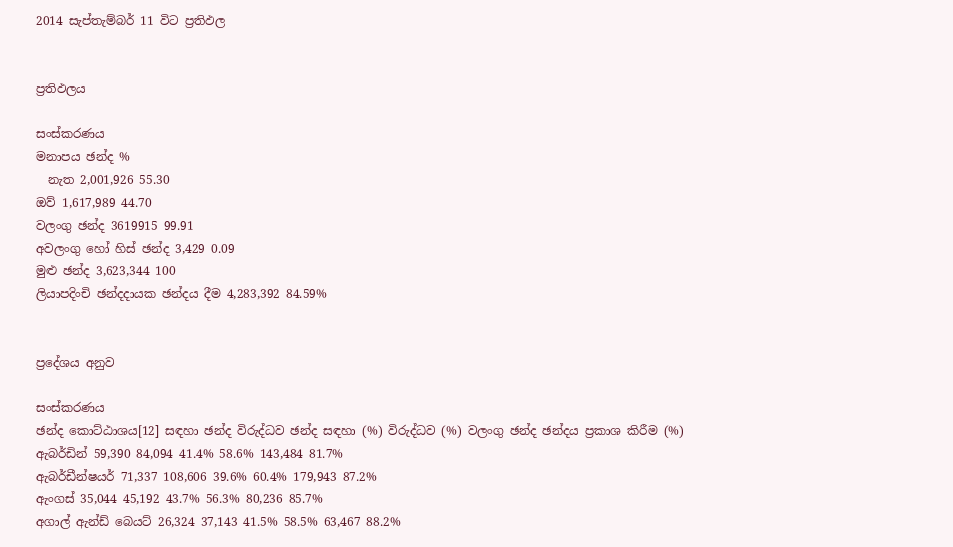2014 සැප්තැම්බර් 11 විට ප්‍රතිඵල


ප්‍රතිඵලය

සංස්කරණය
මනාපය ඡන්ද %
  නැත 2,001,926 55.30
ඔව් 1,617,989 44.70
වලංගු ඡන්ද 3619915 99.91
අවලංගු හෝ හිස් ඡන්ද 3,429 0.09
මුළු ඡන්ද 3,623,344 100
ලියාපදිංචි ඡන්දදායක ඡන්දය දීම 4,283,392 84.59%


ප්‍රදේශය අනුව

සංස්කරණය
ඡන්ද කොට්ඨාශය[12] සඳහා ඡන්ද විරුද්ධව ඡන්ද සඳහා (%) විරුද්ධව (%) වලංගු ඡන්ද ඡන්දය ප්‍රකාශ කිරීම (%)
ඇබර්ඩින් 59,390 84,094 41.4% 58.6% 143,484 81.7%
ඇබර්ඩීන්ෂයර් 71,337 108,606 39.6% 60.4% 179,943 87.2%
ඇංගස් 35,044 45,192 43.7% 56.3% 80,236 85.7%
අගාල් ඇන්ඩ් බෙයට් 26,324 37,143 41.5% 58.5% 63,467 88.2%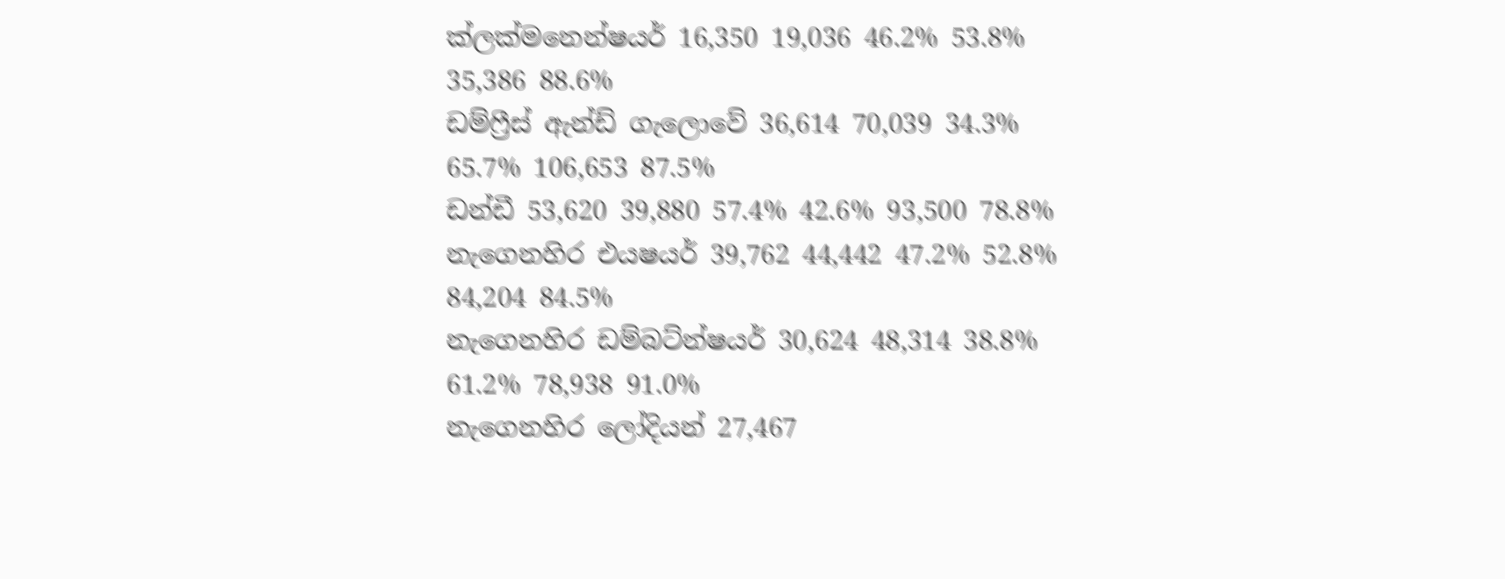ක්ලක්මනෙන්ෂයර් 16,350 19,036 46.2% 53.8% 35,386 88.6%
ඩම්ෆ්‍රීස් ඇන්ඩ් ගැලොවේ 36,614 70,039 34.3% 65.7% 106,653 87.5%
ඩන්ඩී 53,620 39,880 57.4% 42.6% 93,500 78.8%
නැගෙනහිර එයෂයර් 39,762 44,442 47.2% 52.8% 84,204 84.5%
නැගෙනහිර ඩම්බට්න්ෂයර් 30,624 48,314 38.8% 61.2% 78,938 91.0%
නැගෙනහිර ලෝදියන් 27,467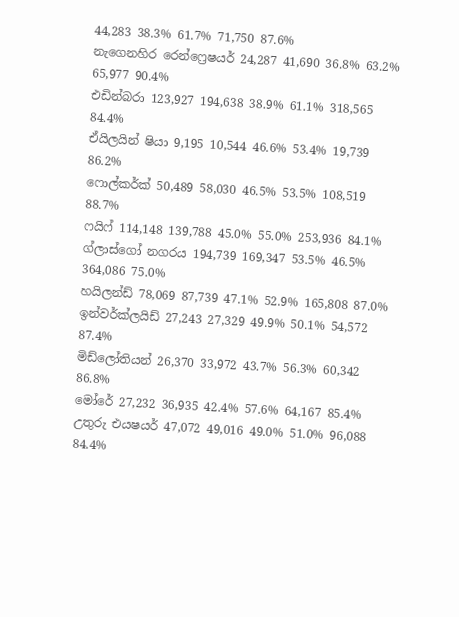44,283 38.3% 61.7% 71,750 87.6%
නැගෙනහිර රෙන්ෆ්‍රෙෂයර් 24,287 41,690 36.8% 63.2% 65,977 90.4%
එඩින්බරා 123,927 194,638 38.9% 61.1% 318,565 84.4%
ඒයිලයින් ෂියා 9,195 10,544 46.6% 53.4% 19,739 86.2%
ෆොල්කර්ක් 50,489 58,030 46.5% 53.5% 108,519 88.7%
ෆයිෆ් 114,148 139,788 45.0% 55.0% 253,936 84.1%
ග්ලාස්ගෝ නගරය 194,739 169,347 53.5% 46.5% 364,086 75.0%
හයිලන්ඩ් 78,069 87,739 47.1% 52.9% 165,808 87.0%
ඉන්වර්ක්ලයිඩ් 27,243 27,329 49.9% 50.1% 54,572 87.4%
මිඩ්ලෝතියන් 26,370 33,972 43.7% 56.3% 60,342 86.8%
මෝරේ 27,232 36,935 42.4% 57.6% 64,167 85.4%
උතුරු එයෂයර් 47,072 49,016 49.0% 51.0% 96,088 84.4%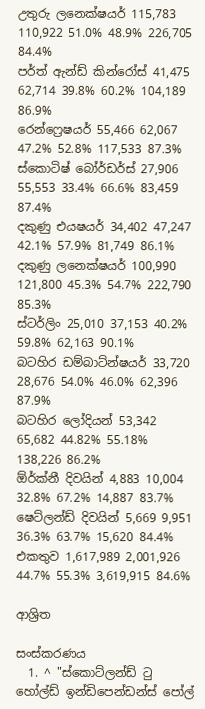උතුරු ලනෙක්ෂයර් 115,783 110,922 51.0% 48.9% 226,705 84.4%
පර්ත් ඇන්ඩ් කින්රෝස් 41,475 62,714 39.8% 60.2% 104,189 86.9%
රෙන්ෆ්‍රෙෂයර් 55,466 62,067 47.2% 52.8% 117,533 87.3%
ස්කොටිෂ් බෝර්ඩර්ස් 27,906 55,553 33.4% 66.6% 83,459 87.4%
දකුණු එයෂයර් 34,402 47,247 42.1% 57.9% 81,749 86.1%
දකුණු ලනෙක්ෂයර් 100,990 121,800 45.3% 54.7% 222,790 85.3%
ස්ටර්ලිං 25,010 37,153 40.2% 59.8% 62,163 90.1%
බටහිර ඩම්බාට්න්ෂයර් 33,720 28,676 54.0% 46.0% 62,396 87.9%
බටහිර ලෝදියන් 53,342 65,682 44.82% 55.18% 138,226 86.2%
ඕර්ක්නී දිවයින් 4,883 10,004 32.8% 67.2% 14,887 83.7%
ෂෙට්ලන්ඩ් දිවයින් 5,669 9,951 36.3% 63.7% 15,620 84.4%
එකතුව 1,617,989 2,001,926 44.7% 55.3% 3,619,915 84.6%

ආශ්‍රිත

සංස්කරණය
  1. ^ "ස්කොට්ලන්ඩ් ටු හෝල්ඩ් ඉන්ඩිපෙන්ඩන්ස් පෝල්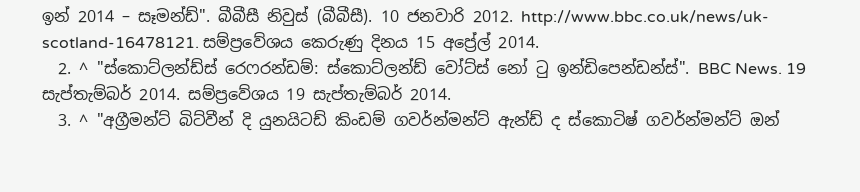ඉන් 2014 – සෑමන්ඩ්". බීබීසී නිවුස් (බීබීසී). 10 ජනවාරි 2012. http://www.bbc.co.uk/news/uk-scotland-16478121. සම්ප්‍රවේශය කෙරුණු දිනය 15 අප්‍රේල් 2014.
  2. ^ "ස්කොට්ලන්ඩ්ස් රෙෆරන්ඩම්: ස්කොට්ලන්ඩ් වෝට්ස් නෝ ටු ඉන්ඩිපෙන්ඩන්ස්". BBC News. 19 සැප්තැම්බර් 2014. සම්ප්‍රවේශය 19 සැප්තැම්බර් 2014.
  3. ^ "අග්‍රීමන්ට් බිට්වීන් දි යුනයිටඩ් කිංඩම් ගවර්න්මන්ට් ඇන්ඩ් ද ස්කොටිෂ් ගවර්න්මන්ට් ඔන්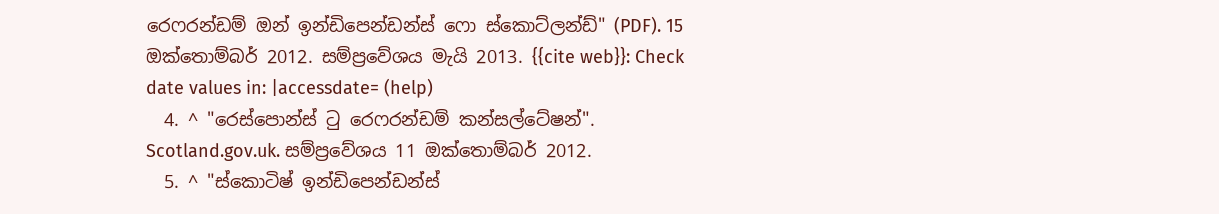රෙෆරන්ඩම් ඔන් ඉන්ඩිපෙන්ඩන්ස් ෆො ස්කොට්ලන්ඩ්" (PDF). 15 ඔක්තොම්බර් 2012. සම්ප්‍රවේශය මැයි 2013. {{cite web}}: Check date values in: |accessdate= (help)
  4. ^ "රෙස්පොන්ස් ටු රෙෆරන්ඩම් කන්සල්ටේෂන්". Scotland.gov.uk. සම්ප්‍රවේශය 11 ඔක්තොම්බර් 2012.
  5. ^ "ස්කොටිෂ් ඉන්ඩිපෙන්ඩන්ස්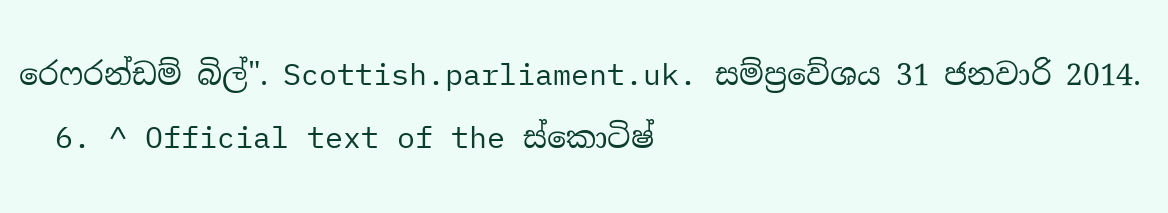රෙෆරන්ඩම් බිල්". Scottish.parliament.uk. සම්ප්‍රවේශය 31 ජනවාරි 2014.
  6. ^ Official text of the ස්කොටිෂ්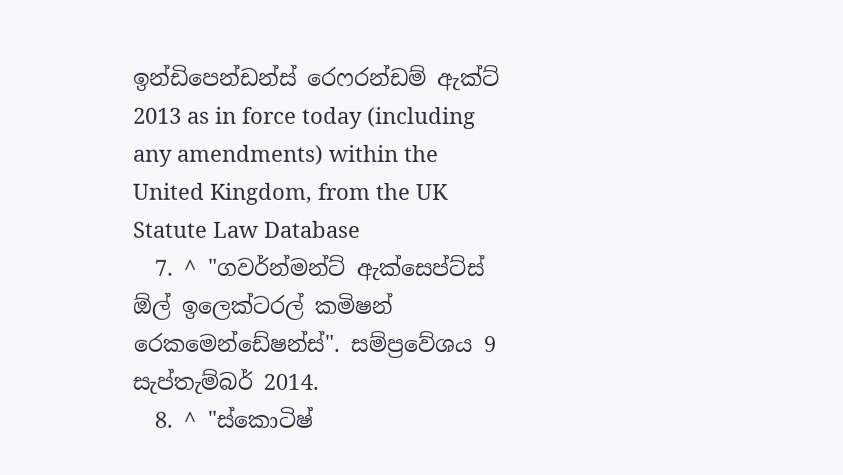ඉන්ඩිපෙන්ඩන්ස් රෙෆරන්ඩම් ඇක්ට් 2013 as in force today (including any amendments) within the United Kingdom, from the UK Statute Law Database
  7. ^ "ගවර්න්මන්ට් ඇක්සෙප්ට්ස් ඕල් ඉලෙක්ටරල් කමිෂන් රෙකමෙන්ඩේෂන්ස්". සම්ප්‍රවේශය 9 සැප්තැම්බර් 2014.
  8. ^ "ස්කොටිෂ්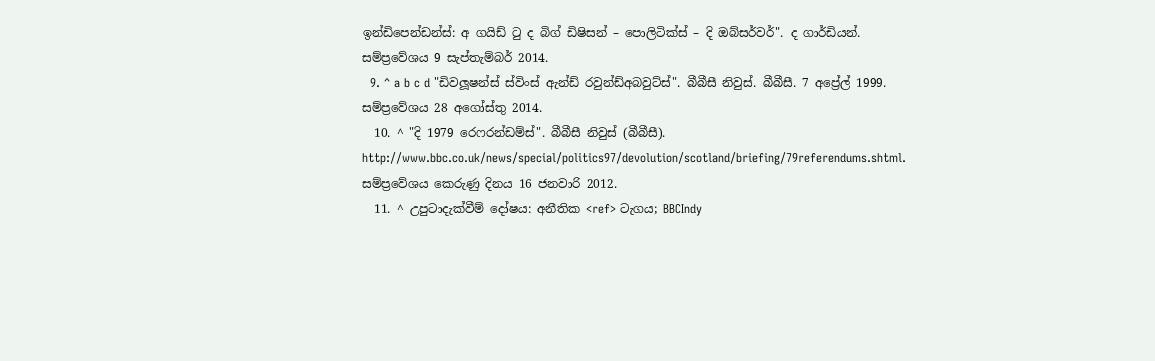ඉන්ඩිපෙන්ඩන්ස්: අ ගයිඩ් ටු ද බිග් ඩිෂිසන් – පොලිටික්ස් – දි ඔබ්සර්වර්". ද ගාර්ඩියන්. සම්ප්‍රවේශය 9 සැප්තැම්බර් 2014.
  9. ^ a b c d "ඩිවලූෂන්ස් ස්විංස් ඇන්ඩ් රවුන්ඩ්අබවුට්ස්". බීබීසී නිවුස්. බීබීසී. 7 අප්‍රේල් 1999. සම්ප්‍රවේශය 28 අගෝස්තු 2014.
  10. ^ "දි 1979 රෙෆරන්ඩම්ස්". බීබීසී නිවුස් (බීබීසී). http://www.bbc.co.uk/news/special/politics97/devolution/scotland/briefing/79referendums.shtml. සම්ප්‍රවේශය කෙරුණු දිනය 16 ජනවාරි 2012.
  11. ^ උපුටාදැක්වීම් දෝෂය: අනීතික <ref> ටැගය; BBCIndy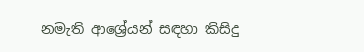නමැති ආශ්‍රේයන් සඳහා කිසිදු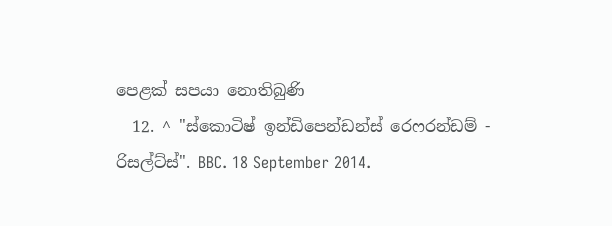පෙළක් සපයා නොතිබුණි
  12. ^ "ස්කොටිෂ් ඉන්ඩිපෙන්ඩන්ස් රෙෆරන්ඩම් - රිසල්ට්ස්". BBC. 18 September 2014.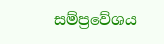සම්ප්‍රවේශය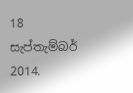18 සැප්තැම්බර් 2014.